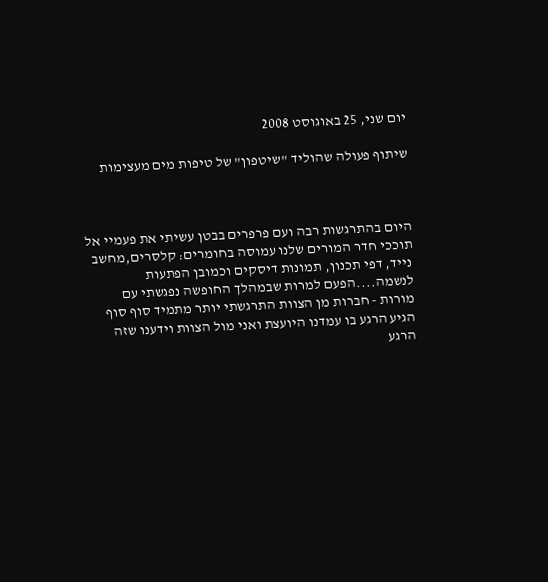יום שני, 25 באוגוסט 2008

שיתוף פעולה שהוליד "שיטפון" של טיפות מים מעצימות



היום בהתרגשות רבה ועם פרפרים בבטן עשיתי את פעמיי אל תוככי חדר המורים שלנו עמוסה בחומרים: קלסרים,מחשב נייד, דפי תכנון, תמונות דיסקים וכמובן הפתעות לנשמה....הפעם למרות שבמהלך החופשה נפגשתי עם מורות - חברות מן הצוות התרגשתי יותר מתמיד סוף סוף הגיע הרגע בו עמדנו היועצת ואני מול הצוות וידענו שזה הרגע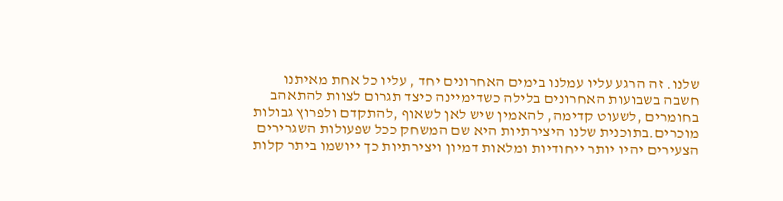שלנו. זה הרגע עליו עמלנו בימים האחרונים יחד , עליו כל אחת מאיתנו חשבה בשבועות האחרונים בלילה כשדימיינה כיצד תגרום לצוות להתאהב בחומרים ,לשעוט קדימה, להאמין שיש לאן לשאוף ,להתקדם ולפרוץ גבולות מוכרים.בתוכנית שלנו היצירתיות היא שם המשחק ככל שפעולות השגרירים הצעירים יהיו יותר ייחודיות ומלאות דמיון ויצירתיות כך ייושמו ביתר קלות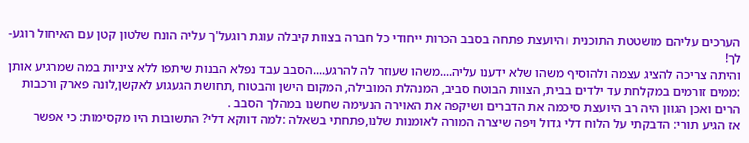הערכים עליהם מושטטת התוכנית ।היועצת פתחה בסבב הכרות ייחודי כל חברה בצוות קיבלה עוגת רוגעל'ך עליה הונח שלטון קטן עם האיחול רוגע- לך!
והיתה צריכה להציג עצמה ולהוסיף משהו שלא ידענו עליה....משהו שעוזר לה להרגע....הסבב עבד נפלא הבנות שיתפו ללא ציניות במה שמרגיע אותן :ממים זורמים במקלחת עד ילדים בבית, הצוות הבוטח סביב, המנהלת המובילה, המקום הישן והבטוח ,תחושת הגעגוע לאקשן,לונה פארק ורכבות הרים ואכן הגוון היה רב היועצת סיכמה את הדברים ושיקפה את האוירה הנעימה שחשנו במהלך הסבב .
אז הגיע תורי: הדבקתי על הלוח דלי גדול ויפה שיצרה המורה לאומנות שלנו,פתחתי בשאלה :למה דווקא דלי? התשובות היו מקסימות: כי אפשר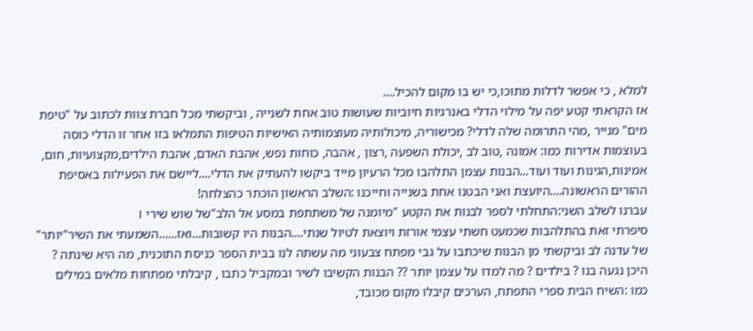למלא , כי אפשר לדלות מתוכו,כי יש בו מקום להכיל....
אז הקראתי קטע יפה על מילוי הדלי באנרגיות חיוביות שעושות טוב אחת לשנייה , וביקשתי מכל חברת צוות לכתוב על "טיפת מים" מנייר ,מהי התרומה שלה לדלי? מכישוריה, מיכולותיה מעוצמותיה האישיות הטיפות התמלאו בזו אחר זו הדלי כוסה בעוצמות אדירות כמו: אמונה ,טוב לב ,יכולת השפעה ,רצון , אהבה, כוחות נפש, אהבת האדם, אהבת הילדים,מקצועיות, חום, אמינות,הגינות ועוד ועוד...הבנות עצמן התלהבו מכל הרעיון מייד ביקשו להעתיק את הדלי....ליישם את הפעילות באסיפת ההורים הראשונה....היועצת ואני הבטנו אחת בשנייה וחייכנו :השלב הראשון הוכתר כהצלחה!
עברנו לשלב השני:התחלתי לספר לבנות את הקטע "מיומנה של משתתפת במסע אל הלב"של שוש שירי ।
סיפרתי זאת בהתלהבות שכמעט חשתי עצמי אורזת ויוצאת לטיול שנתי....הבנות היו קשובות...ואז......השמעתי את השיר"יותר" של עדנה לב וביקשתי מן הבנות שיכתבו על גבי מפתח צבעוני מה עשתה לנו בבית הספר כניסת התוכנית, מה היא שינתה ? היכן נגעה בנו ? בילדים ? מה למדו על עצמן יותר ?? הבנות הקשיבו לשיר ובמקביל כתבו , קיבלתי מפתחות מלאים במילים כמו :השיח הבית ספרי התפתח, הערכים קיבלו מקום מכובד,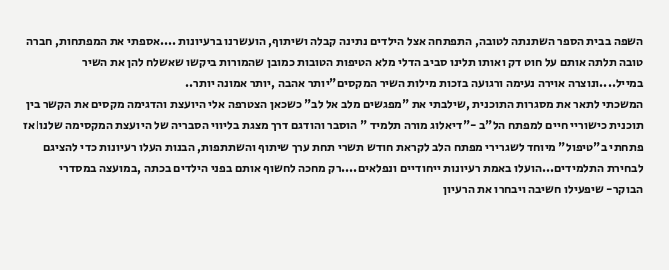השפה בבית הספר השתנתה לטובה, התפתחה אצל הילדים נתינה קבלה ושיתוף, הועשרנו ברעיונות ....אספתי את המפתחות, חברה טובה תלתה אותם על חוט דק ואותו תלינו סביב הדלי מלא הטיפות הטובות כמובן שהמורות ביקשו שאשלח להן את השיר במייל....ונוצרה אוירה נעימה ורגועה בזכות מילות השיר המקסים"יותר אהבה ,יותר אמונה יותר..
המשכתי לתאר את מסגרות התוכנית ,שילבתי את "מפגשים מלב אל לב" כשכאן הצטרפה אלי היועצת והדגימה מקסים את הקשר בין תוכנית כישוריי חיים למפתח הל"ב -"דיאלוג מורה תלמיד " הוסבר והודגם דרך מצגת בליווי הסבריה של היועצת המקסימה שלנו।אז פתחתי ב"טיפול" מיוחד לשגרירי מפתח הלב לקראת חודש תשרי תחת ערך שיתוף והשתתפות, הבנות העלו רעיונות כדי להציגם לבחירת התלמידים...הועלו באמת רעיונות ייחודיים ונפלאים....רק מחכה לחשוף אותם בפני הילדים בכתה ,במועצה במסדרי הבוקר- שיפעילו חשיבה ויבחרו את הרעיון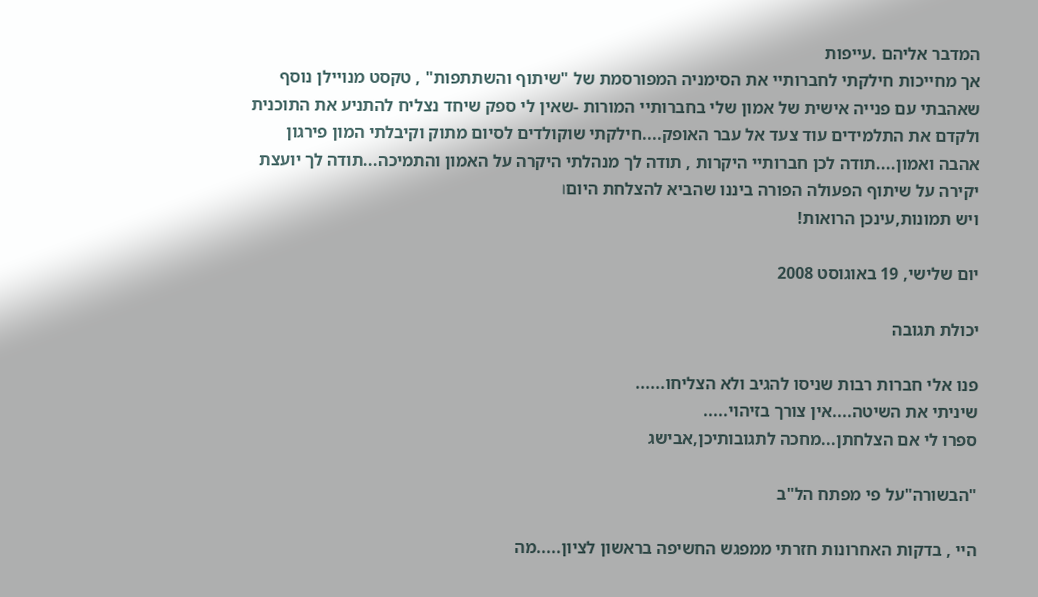המדבר אליהם .עייפות
אך מחייכות חילקתי לחברותיי את הסימניה המפורסמת של "שיתוף והשתתפות" , טקסט מנויילן נוסף שאהבתי עם פנייה אישית של אמון שלי בחברותיי המורות -שאין לי ספק שיחד נצליח להתניע את התוכנית ולקדם את התלמידים עוד צעד אל עבר האופק....חילקתי שוקולדים לסיום מתוק וקיבלתי המון פירגון אהבה ואמון....תודה לכן חברותיי היקרות , תודה לך מנהלתי היקרה על האמון והתמיכה...תודה לך יועצת יקירה על שיתוף הפעולה הפורה ביננו שהביא להצלחת היום।
ויש תמונות,עינכן הרואות!

יום שלישי, 19 באוגוסט 2008

יכולת תגובה

פנו אלי חברות רבות שניסו להגיב ולא הצליחו......
שיניתי את השיטה....אין צורך בזיהוי.....
ספרו לי אם הצלחתן...מחכה לתגובותיכן,אבישג

"הבשורה"על פי מפתח הל"ב

היי , בדקות האחרונות חזרתי ממפגש החשיפה בראשון לציון.....מה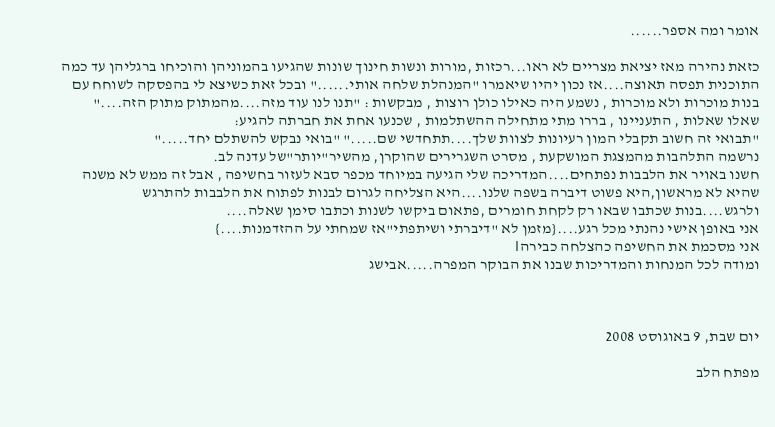אומר ומה אספר......

כזאת נהירה מאז יציאת מצריים לא ראו...רכזות ,מורות ונשות חינוך שונות שהגיעו בהמוניהן והוכיחו ברגליהן עד כמה התוכנית תפסה תאוצה....אז נכון יהיו שיאמרו "המנהלת שלחה אותי......" ובכל זאת כשיצא לי בהפסקה לשוחח עם בנות מוכרות ולא מוכרות , נשמע היה כאילו כולן רוצות , מבקשות : "תנו לנו עוד מזה....מהמתוק מתוק הזה...."
שאלו שאלות , התעניינו , בררו מתי מתחילה ההשתלמות , שכנעו אחת את חברתה להגיע:
"תבואי זה חשוב תקבלי המון רעיונות לצוות שלך....תתחדשי שם....." "בואי נבקש להשתלם יחד....."
נרשמה התלהבות מהמצגת המושקעת , מסרט השגרירים שהוקרן, מהשיר"יותר"של עדנה לב.
חשנו באויר את הלבבות נפתחים....המדריכה שלי הגיעה במיוחד מכפר סבא לעזור בחשיפה , אבל זה ממש לא משנה שהיא לא מראשון,היא פשוט דיברה בשפה שלנו....היא הצליחה לגרום לבנות לפתוח את הלבבות להתרגש ולרגש....בנות שכתבו שבאו רק לקחת חומרים ,פתאום ביקשו לשנות וכתבו סימן שאלה....
אני באופן אישי נהנתי מכל רגע....{מזמן לא "דיברתי ושיתפתי"אז שמחתי על ההזדמנות....}
אני מסכמת את החשיפה כהצלחה כבירה।
ומודה לכל המנחות והמדריכות שבנו את הבוקר המפרה.....אבישג



יום שבת, 9 באוגוסט 2008

מפתח הלב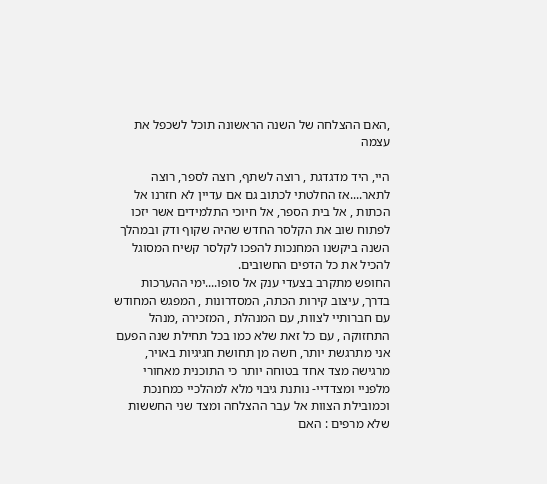,האם ההצלחה של השנה הראשונה תוכל לשכפל את עצמה

היי, היד מדגדגת , רוצה לשתף, רוצה לספר, רוצה לתאר....אז החלטתי לכתוב גם אם עדיין לא חזרנו אל הכתות , אל בית הספר, אל חיוכי התלמידים אשר יזכו לפתוח שוב את הקלסר החדש שהיה שקוף ודק ובמהלך השנה ביקשנו המחנכות להפכו לקלסר קשיח המסוגל להכיל את כל הדפים החשובים.
החופש מתקרב בצעדי ענק אל סופו....ימי ההערכות בדרך, עיצוב קירות הכתה, המסדרונות , המפגש המחודש עם חברותיי לצוות, עם המנהלת , המזכירה ,מנהל התחזוקה , עם כל זאת שלא כמו בכל תחילת שנה הפעם אני מתרגשת יותר, חשה מן תחושת חגיגיות באויר, מרגישה מצד אחד בטוחה יותר כי התוכנית מאחורי מלפניי ומצדדיי- נותנת גיבוי מלא למהלכיי כמחנכת וכמובילת הצוות אל עבר ההצלחה ומצד שני החששות שלא מרפים : האם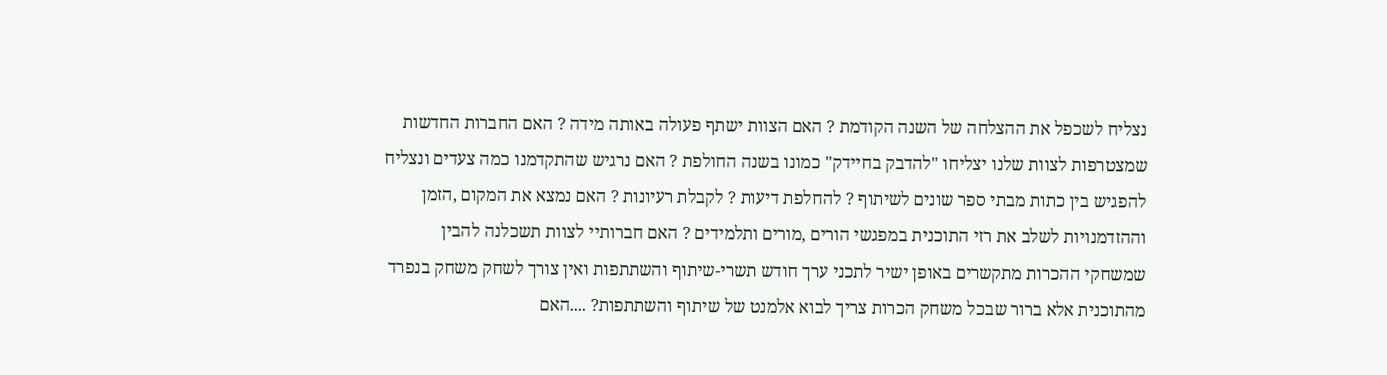נצליח לשכפל את ההצלחה של השנה הקודמת ? האם הצוות ישתף פעולה באותה מידה ? האם החברות החדשות שמצטרפות לצוות שלנו יצליחו "להדבק בחיידק" כמונו בשנה החולפת ? האם נרגיש שהתקדמנו כמה צעדים ונצליח להפגיש בין כתות מבתי ספר שונים לשיתוף ? להחלפת דיעות ? לקבלת רעיונות ? האם נמצא את המקום ,הזמן וההזדמנויות לשלב את רזי התוכנית במפגשי הורים ,מורים ותלמידים ? האם חברותיי לצוות תשכלנה להבין שמשחקי ההכרות מתקשרים באופן ישיר לתכני ערך חודש תשרי-שיתוף והשתתפות ואין צורך לשחק משחק בנפרד מהתוכנית אלא ברור שבכל משחק הכרות צריך לבוא אלמנט של שיתוף והשתתפות? ....האם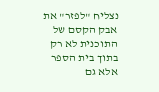נצליח "לפזר" את אבק הקסם של התוכנית לא רק בתוך בית הספר אלא גם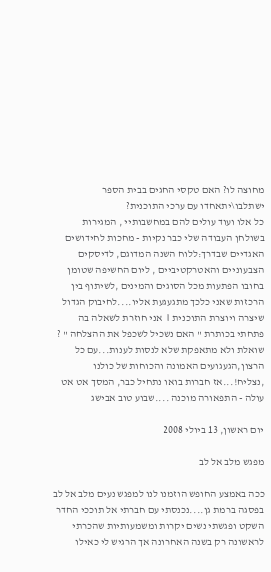מחוצה לו? האם טקסי החגים בבית הספר ישתלבו\יתאחדו עם ערכי התוכנית?
כל אלו ועוד עולים להם במחשבותיי , המגירות בשולחן העבודה שלי כבר נקיות - מחכות לחידושים האגדיים שבדרך:ללוח השנה המדוגם, לדיסקים הצבעוניים והאטרקטיביים , ליום החשיפה שטומן בחובו הפתעות מכל הסוגים והמינים ,לשיתוף בין הרכזות שאני כלכך מתגעגעת אליו....לחיבוק הגדול שיצרה ויוצרת התוכנית । אני חוזרת לשאלה בה פתחתי בכותרת " האם נשכיל לשכפל את ההצלחה " ? שואלת ולא מתאפקת שלא לנסות לענות...עם כל הרצון,הגעגועים האמונה והכוחות של כולנו ,נצליח!...אז חברות בואו נתחיל כבר, המסך אט אט עולה - התפאורה מוכנה ....שבוע טוב אבישג

יום ראשון, 13 ביולי 2008

מפגש מלב אל לב

ככה באמצע החופש הוזמנו לנו למפגש נעים מלב אל לב בפסגה ברמת גן....נכנסתי עם חברתי אל תוככי החדר השקט ופגשתי נשים יקרות ומשמעותיות שהכרתי לראשונה רק בשנה האחרונה אך הרגיש לי כאילו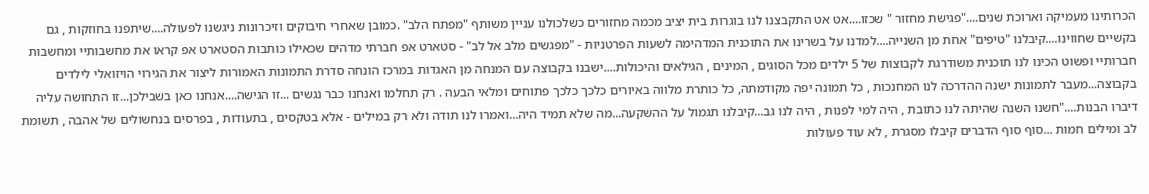הכרותינו מעמיקה וארוכת שנים...."פגישת מחזור " שכזו....אט אט התקבצנו לנו בוגרות בית יציב מכמה מחזורים כשלכולנו עניין משותף "מפתח הלב" .כמובן שאחרי חיבוקים וזיכרונות ניגשנו לפעולה....שיתפנו בחוזקות , גם בקשיים שחווינו....קיבלנו "טיפים" אחת מן השנייה....למדנו על בשרינו את התוכנית המדהימה לשעות הפרטניות - "מפגשים מלב אל לב" - סטארט אפ חברתי מדהים שכאילו כותבות הסטארט אפ קראו את מחשבותיי ומחשבות חברותיי ופשוט הכינו לנו תוכנית משודרגת לקבוצות של 5 ילדים מכל הסוגים , המינים , הגילאים והיכולות....ישבנו בקבוצה עם המנחה מן האגדות במרכז הונחה סדרת התמונות האמורות ליצור את הגירוי הויזואלי לילדים בקבוצה...מעבר לתמונות ישנה ההדרכה לנו המחנכות , כל תמונה יפה מקודמתה, כל כותרת מלווה באיורים כלכך כלכך פתוחים ומלאי הבעה . רק תחלמו ואנחנו כבר נגשים ...זו הגישה....אנחנו כאן בשבילכן...זו התחושה עליה דיברו הבנות...."חשנו השנה שהיתה לנו כתובת , היה למי לפנות , היה לנו גב...קיבלנו תגמול על ההשקעה...מה שלא תמיד היה...ואמרו לנו תודה ולא רק במילים - אלא בטקסים , בתעודות , בפרסים בנחשולים של אהבה , תשומת לב ומילים חמות ...סוף סוף הדברים קיבלו מסגרת , לא עוד פעולות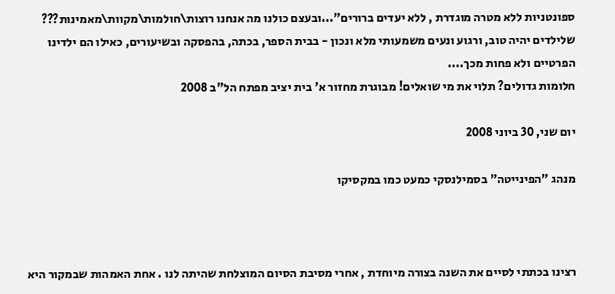ספונטניות ללא מטרה מוגדרת , ללא יעדים ברורים"...ובעצם כולנו מה אנחנו רוצות\חולמות\מקוות\מאמינות??? שלילדים יהיה טוב, ורגוע ונעים משמעותי מלא ונכון - בבית הספר, בכתה, בהפסקה ובשיעורים, כאילו הם ילדינו הפרטיים ולא פחות מכך....
חלומות גדולים? תלוי את מי שואלים! מבוגרת מחזור א' בית יציב מפתח הל"ב 2008

יום שני, 30 ביוני 2008

מנהג "הפינייטה" בסמילנסקי כמעט כמו במקסיקו



רצינו בכתתי לסיים את השנה בצורה מיוחדת , אחרי מסיבת הסיום המוצלחת שהיתה לנו . אחת האמהות שבמקור היא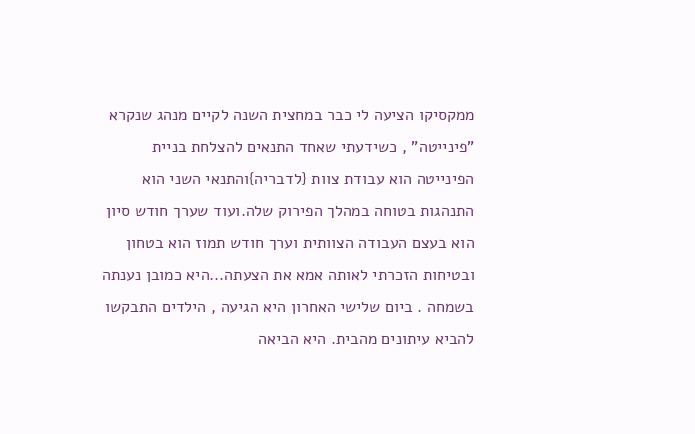ממקסיקו הציעה לי כבר במחצית השנה לקיים מנהג שנקרא "פינייטה" , כשידעתי שאחד התנאים להצלחת בניית הפינייטה הוא עבודת צוות {לדבריה}והתנאי השני הוא התנהגות בטוחה במהלך הפירוק שלה.ועוד שערך חודש סיון הוא בעצם העבודה הצוותית וערך חודש תמוז הוא בטחון ובטיחות הזכרתי לאותה אמא את הצעתה...היא כמובן נענתה בשמחה . ביום שלישי האחרון היא הגיעה , הילדים התבקשו להביא עיתונים מהבית. היא הביאה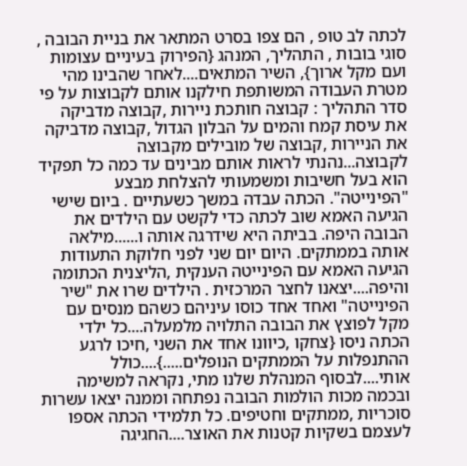לכתה לב טופ , הם צפו בסרט המתאר את בניית הבובה , סוגי בובות , התהליך, המנהג {הפירוק בעיניים עצומות ועם מקל ארוך}, השיר המתאים....לאחר שהבינו מהי מטרת העבודה המשותפת חילקנו אותם לקבוצות על פי סדר התהליך : קבוצה חותכת ניירות ,קבוצה מדביקה את עיסת קמח והמים על הבלון הגדול ,קבוצה מדביקה את הניירות ,קבוצה של מובילים מקבוצה לקבוצה...נהנתי לראות אותם מבינים עד כמה כל תפקיד הוא בעל חשיבות ומשמעותי להצלחת מבצע "הפינייטה". הכתה עבדה במשך כשעתיים . ביום שישי הגיעה האמא שוב לכתה כדי לקשט עם הילדים את הבובה היפה. בביתה היא שידרגה אותה ו......מילאה אותה בממתקים. היום יום שני לפני חלוקת התעודות הגיעה האמא עם הפינייטה הענקית ,הליצנית הכתומה והיפה....יצאנו לחצר המרכזית . הילדים שרו את "שיר הפינייטה" ואחד אחד כוסו עיניהם כשהם מנסים עם מקל לפוצץ את הבובה התלויה מלמעלה....כל ילדי הכתה ניסו {צחקו ,כיוונו אחד את השני ,חיכו לרגע ההתנפלות על הממתקים הנופלים.....}....כולל אותי....לבסוף המנהלת שלנו מתי, נקראה למשימה ובכמה מכות הולמות הבובה נפתחה וממנה יצאו עשרות סוכריות ,ממתקים וחטיפים. כל תלמידי הכתה אספו לעצמם בשקיות קטנות את האוצר....החגיגה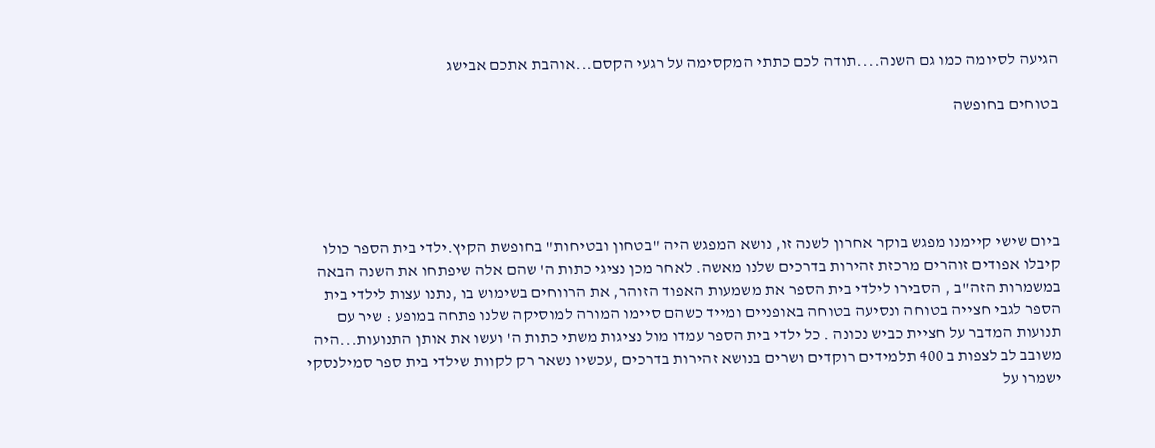הגיעה לסיומה כמו גם השנה....תודה לכם כתתי המקסימה על רגעי הקסם...אוהבת אתכם אבישג

בטוחים בחופשה





ביום שישי קיימנו מפגש בוקר אחרון לשנה זו, נושא המפגש היה "בטחון ובטיחות" בחופשת הקיץ.ילדי בית הספר כולו קיבלו אפודים זוהרים מרכזת זהירות בדרכים שלנו מאשה. לאחר מכן נציגי כתות ה' שהם אלה שיפתחו את השנה הבאה במשמרות הזה"ב , הסבירו לילדי בית הספר את משמעות האפוד הזוהר, את הרווחים בשימוש בו ,נתנו עצות לילדי בית הספר לגבי חצייה בטוחה ונסיעה בטוחה באופניים ומייד כשהם סיימו המורה למוסיקה שלנו פתחה במופע : שיר עם תנועות המדבר על חציית כביש נכונה . כל ילדי בית הספר עמדו מול נציגות משתי כתות ה' ועשו את אותן התנועות...היה משובב לב לצפות ב 400 תלמידים רוקדים ושרים בנושא זהירות בדרכים ,עכשיו נשאר רק לקוות שילדי בית ספר סמילנסקי ישמרו על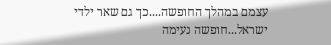עצמם במהלך החופשה....כך גם שאר ילדי ישראל...חופשה נעימה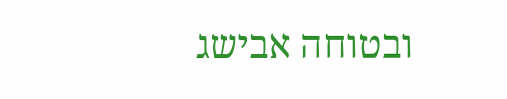ובטוחה אבישג